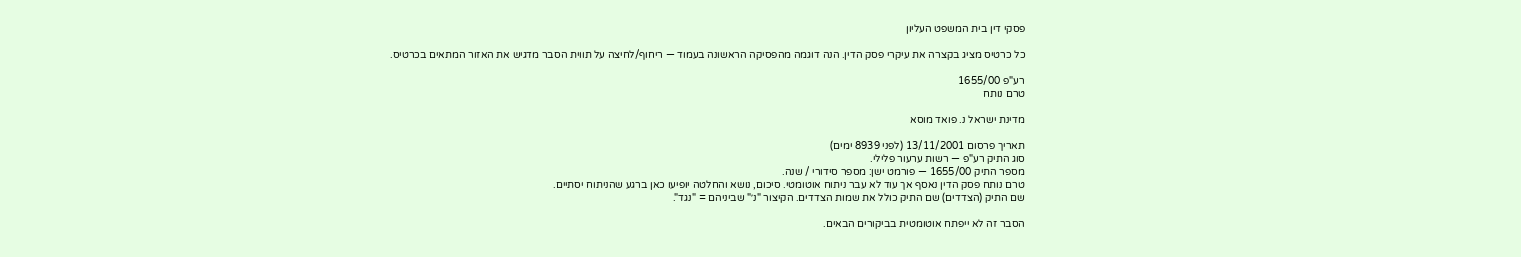פסקי דין בית המשפט העליון

כל כרטיס מציג בקצרה את עיקרי פסק הדין. הנה דוגמה מהפסיקה הראשונה בעמוד — ריחוף/לחיצה על תווית הסבר מדגיש את האזור המתאים בכרטיס.

רע"פ 1655/00
טרם נותח

מדינת ישראל נ. פואד מוסא

תאריך פרסום 13/11/2001 (לפני 8939 ימים)
סוג התיק רע"פ — רשות ערעור פלילי.
מספר התיק 1655/00 — פורמט ישן: מספר סידורי / שנה.
טרם נותח פסק הדין נאסף אך עוד לא עבר ניתוח אוטומטי. סיכום, נושא והחלטה יופיעו כאן ברגע שהניתוח יסתיים.
שם התיק (הצדדים) שם התיק כולל את שמות הצדדים. הקיצור "נ׳" שביניהם = "נגד".

הסבר זה לא ייפתח אוטומטית בביקורים הבאים.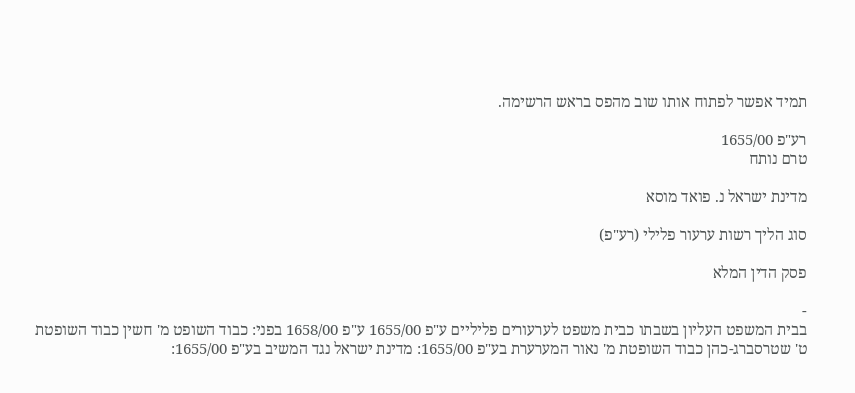תמיד אפשר לפתוח אותו שוב מהפס בראש הרשימה.

רע"פ 1655/00
טרם נותח

מדינת ישראל נ. פואד מוסא

סוג הליך רשות ערעור פלילי (רע"פ)

פסק הדין המלא

-
בבית המשפט העליון בשבתו כבית משפט לערעורים פליליים ע"פ 1655/00 ע"פ 1658/00 בפני: כבוד השופט מ' חשין כבוד השופטת ט' שטרסברג-כהן כבוד השופטת מ' נאור המערערת בע"פ 1655/00: מדינת ישראל נגד המשיב בע"פ 1655/00: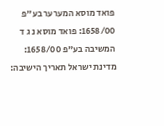פואד מוסא המערער בע"פ 1658/00: פואד מוסא נ ג ד המשיבה בע"פ 1658/00: מדינת ישראל תאריך הישיבה: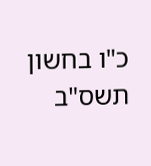כ"ו בחשון תשס"ב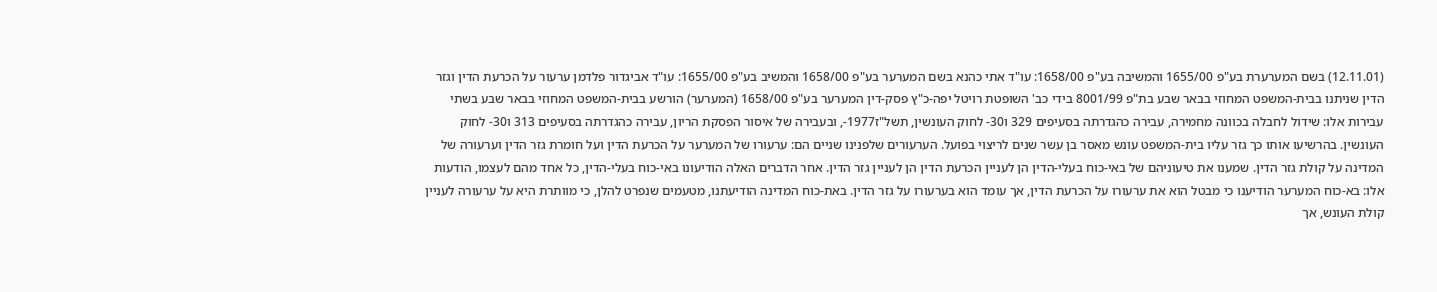(12.11.01) בשם המערערת בע"פ 1655/00 והמשיבה בע"פ 1658/00: עו"ד אתי כהנא בשם המערער בע"פ 1658/00 והמשיב בע"פ 1655/00: עו"ד אביגדור פלדמן ערעור על הכרעת הדין וגזר הדין שניתנו בבית-המשפט המחוזי בבאר שבע בת"פ 8001/99 בידי כב' השופטת רויטל יפה-כ"ץ פסק-דין המערער בע"פ 1658/00 (המערער) הורשע בבית-המשפט המחוזי בבאר שבע בשתי עבירות אלו: שידול לחבלה בכוונה מחמירה, עבירה כהגדרתה בסעיפים 329 ו30- לחוק העונשין, תשל"ז1977-, ובעבירה של איסור הפסקת הריון, עבירה כהגדרתה בסעיפים 313 ו30- לחוק העונשין. בהרשיעו אותו כך גזר עליו בית-המשפט עונש מאסר בן עשר שנים לריצוי בפועל. הערעורים שלפנינו שניים הם: ערעורו של המערער על הכרעת הדין ועל חומרת גזר הדין וערעורה של המדינה על קולת גזר הדין. שמענו את טיעוניהם של באי-כוח בעלי-הדין הן לעניין הכרעת הדין הן לעניין גזר הדין. אחר הדברים האלה הודיעונו באי-כוח בעלי-הדין, כל אחד מהם לעצמו, הודעות אלו: בא-כוח המערער הודיענו כי מבטל הוא את ערעורו על הכרעת הדין, אך עומד הוא בערעורו על גזר הדין. באת-כוח המדינה הודיעתנו, מטעמים שנפרט להלן, כי מוותרת היא על ערעורה לעניין קולת העונש, אך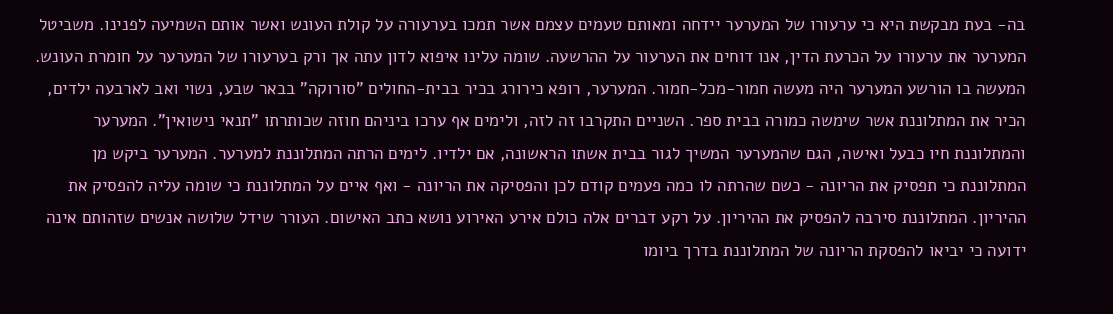בה- בעת מבקשת היא כי ערעורו של המערער יידחה ומאותם טעמים עצמם אשר תמכו בערעורה על קולת העונש ואשר אותם השמיעה לפנינו. משביטל המערער את ערעורו על הכרעת הדין, אנו דוחים את הערעור על ההרשעה. שומה עלינו איפוא לדון עתה אך ורק בערעורו של המערער על חומרת העונש. המעשה בו הורשע המערער היה מעשה חמור-מכל-חמור. המערער, רופא כירורג בכיר בבית-החולים "סורוקה" בבאר שבע, נשוי ואב לארבעה ילדים, הכיר את המתלוננת אשר שימשה כמורה בבית ספר. השניים התקרבו זה לזה, ולימים אף ערכו ביניהם חוזה שכותרתו "תנאי נישואין". המערער והמתלוננת חיו כבעל ואישה, הגם שהמערער המשיך לגור בבית אשתו הראשונה, אם ילדיו. לימים הרתה המתלוננת למערער. המערער ביקש מן המתלוננת כי תפסיק את הריונה - כשם שהרתה לו כמה פעמים קודם לכן והפסיקה את הריונה - ואף איים על המתלוננת כי שומה עליה להפסיק את ההיריון. המתלוננת סירבה להפסיק את ההיריון. על רקע דברים אלה כולם אירע האירוע נושא כתב האישום. העורר שידל שלושה אנשים שזהותם אינה ידועה כי יביאו להפסקת הריונה של המתלוננת בדרך ביומו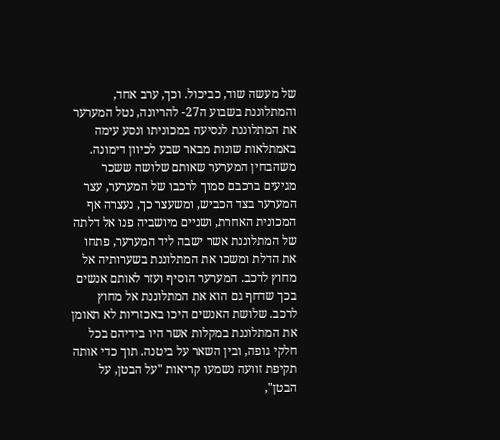של מעשה שוד, כביכול. וכך, ערב אחד, והמתלוננת בשבוע ה27- להריונה, נטל המערער את המתלוננת לנסיעה במכוניתו ונסע עימה באמתלאות שונות מבאר שבע לכיוון דימונה. משהבחין המערער שאותם שלושה ששכר מגיעים ברכבם סמוך לרכבו של המערער, עצר המערער בצד הכביש, ומשעצר כך, נעצרה אף המכונית האחרת, ושניים מיושביה פנו אל דלתה של המתלוננת אשר ישבה ליד המערער, פתחו את הדלת ומשכו את המתלוננת בשערותיה אל מחוץ לרכב. המערער הוסיף ועזר לאותם אנשים בכך שדחף גם הוא את המתלוננת אל מחוץ לרכב. שלושת האנשים היכו באכזריות לא תאומן את המתלוננת במקלות אשר היו בידיהם בכל חלקי גופה, ובין השאר על ביטנה. תוך כדי אותה תקיפת זוועה נשמעו קריאות "על הבטן, על הבטן",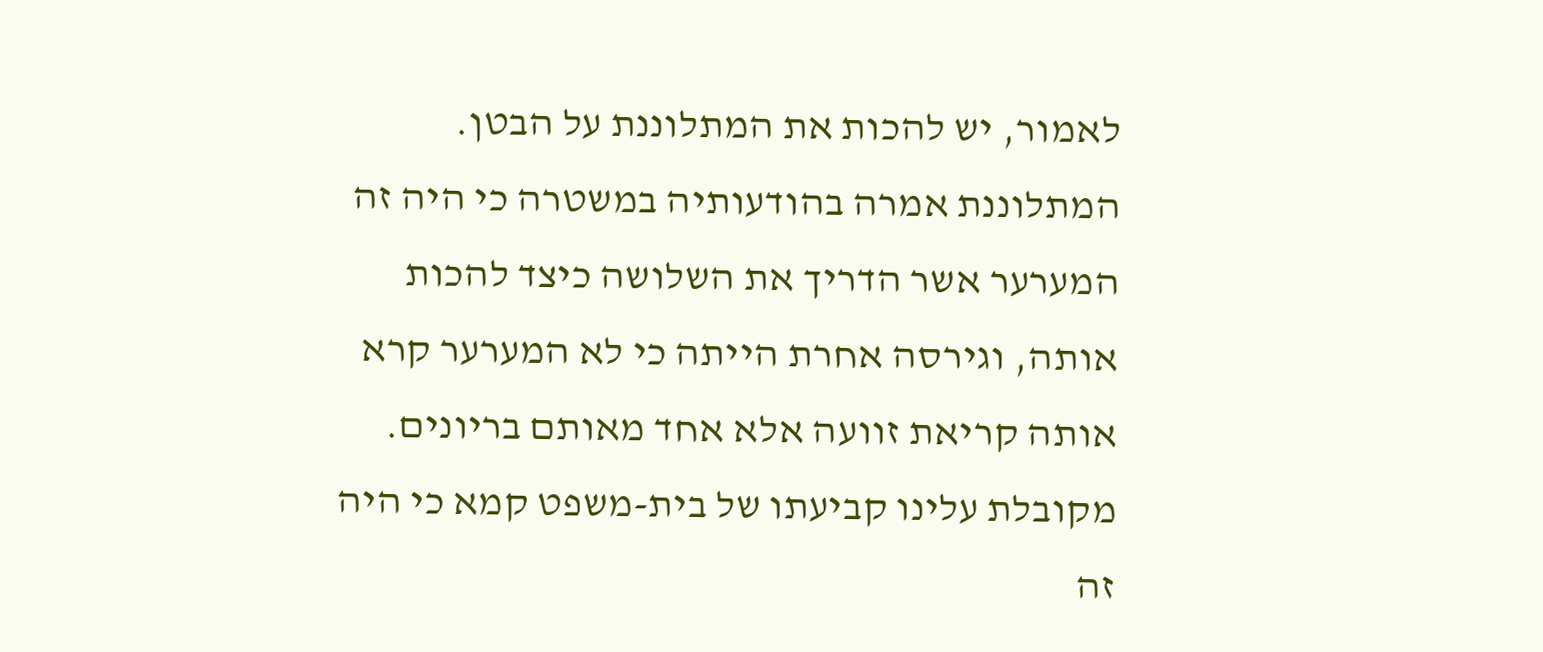לאמור, יש להכות את המתלוננת על הבטן. המתלוננת אמרה בהודעותיה במשטרה כי היה זה המערער אשר הדריך את השלושה כיצד להכות אותה, וגירסה אחרת הייתה כי לא המערער קרא אותה קריאת זוועה אלא אחד מאותם בריונים. מקובלת עלינו קביעתו של בית-משפט קמא כי היה זה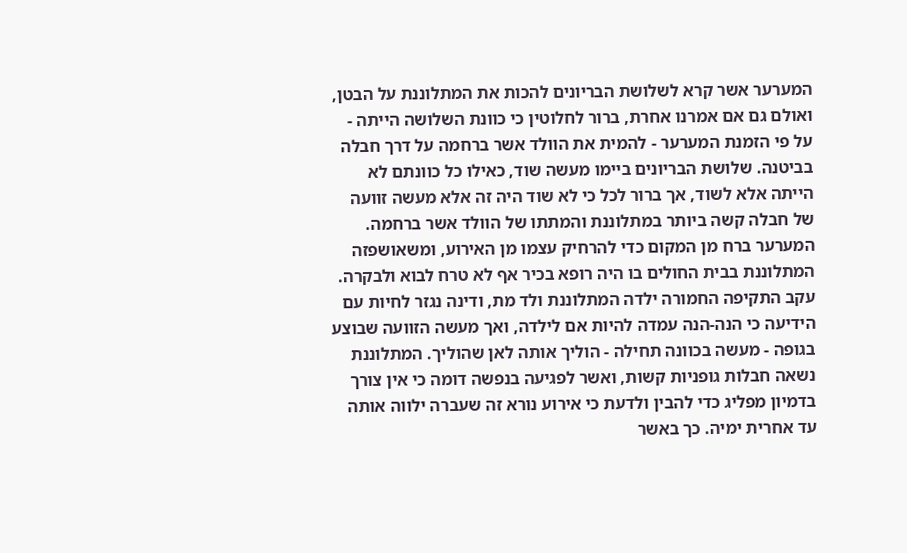המערער אשר קרא לשלושת הבריונים להכות את המתלוננת על הבטן, ואולם גם אם אמרנו אחרת, ברור לחלוטין כי כוונת השלושה הייתה - על פי הזמנת המערער - להמית את הוולד אשר ברחמה על דרך חבלה בביטנה. שלושת הבריונים ביימו מעשה שוד, כאילו כל כוונתם לא הייתה אלא לשוד, אך ברור לכל כי לא שוד היה זה אלא מעשה זוועה של חבלה קשה ביותר במתלוננת והמתתו של הוולד אשר ברחמה. המערער ברח מן המקום כדי להרחיק עצמו מן האירוע, ומשאושפזה המתלוננת בבית החולים בו היה רופא בכיר אף לא טרח לבוא ולבקרה. עקב התקיפה החמורה ילדה המתלוננת ולד מת, ודינה נגזר לחיות עם הידיעה כי הנה-הנה עמדה להיות אם לילדה, ואך מעשה הזוועה שבוצע בגופה - מעשה בכוונה תחילה - הוליך אותה לאן שהוליך. המתלוננת נשאה חבלות גופניות קשות, ואשר לפגיעה בנפשה דומה כי אין צורך בדמיון מפליג כדי להבין ולדעת כי אירוע נורא זה שעברה ילווה אותה עד אחרית ימיה. כך באשר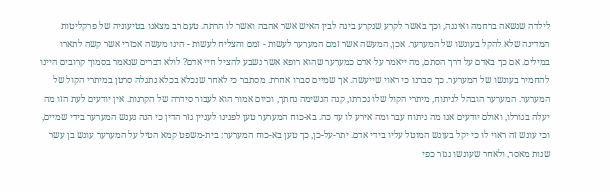לילדה שנשאה ברחמה ואיננה, וכך באשר לקרע שנקרע בינה לבין האיש אשר אהבה ואשר לו הרתה. טעם רב מצאנו בטיעוניה של פרקליטות המדינה שלא להקל בעונשו של המערער. אכן, המעשה אשר זמם המערער לעשות - זמם והצליח לעשות - הינו מעשה אכזרי אשר קשה לתארו במילים. אם כך באדם על דרך הסתם, מה ייאמר על אדם כמערער שהוא רופא אשר נשבע להציל חיי אדם? לולא דברים שנאמר בסמוך קרובים היינו להחמיר בעונשו של המערער. כך סברנו כי ראוי שייעשה. אך שמיים סברו אחרת. מסתבר כי לאחר שנכלא בכלא נתגלה סרטן במיתרי הקול של המערער. המערער הובהל לניתוח, מיתרי הקול שלו נכרתו, קנה הנשימה נחתך, וכיום אמור הוא לעבור סידרה של הקרנות. אין יודעים לעת הזו מה יעלה בגורלו, ואולם יודעים אנו מה ניתוח עבר ומה אירע לו עד כה. בא-כוח המערער טען לפנינו לעניין גזר הדין כי הנה נענש המערער בידי שמיים, וכי עונש זה ראוי לו כי יקל בעונש המוטל עליו בידי אדם. יתר-על-כן, כך טען בא-כוח המערער: בית-משפט קמא הטיל על המערער עונש בן עשר שנות מאסר, ולאחר שעונשו נגזר כפי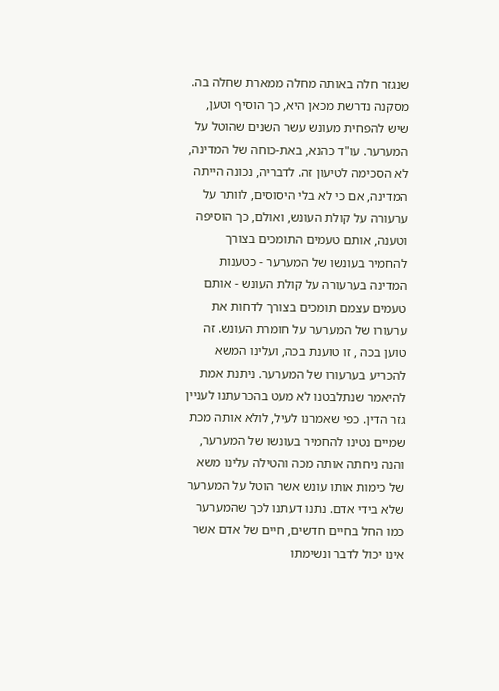שנגזר חלה באותה מחלה ממארת שחלה בה. מסקנה נדרשת מכאן היא, כך הוסיף וטען, שיש להפחית מעונש עשר השנים שהוטל על המערער. עו"ד כהנא, באת-כוחה של המדינה, לא הסכימה לטיעון זה. לדבריה, נכונה הייתה המדינה, אם כי לא בלי היסוסים, לוותר על ערעורה על קולת העונש, ואולם, כך הוסיפה וטענה, אותם טעמים התומכים בצורך להחמיר בעונשו של המערער - כטענות המדינה בערעורה על קולת העונש - אותם טעמים עצמם תומכים בצורך לדחות את ערעורו של המערער על חומרת העונש. זה טוען בכה , זו טוענת בכה, ועלינו המשא להכריע בערעורו של המערער. ניתנת אמת להיאמר שנתלבטנו לא מעט בהכרעתנו לעניין גזר הדין. כפי שאמרנו לעיל, לולא אותה מכת שמיים נטינו להחמיר בעונשו של המערער, והנה ניחתה אותה מכה והטילה עלינו משא של כימות אותו עונש אשר הוטל על המערער שלא בידי אדם. נתנו דעתנו לכך שהמערער כמו החל בחיים חדשים, חיים של אדם אשר אינו יכול לדבר ונשימתו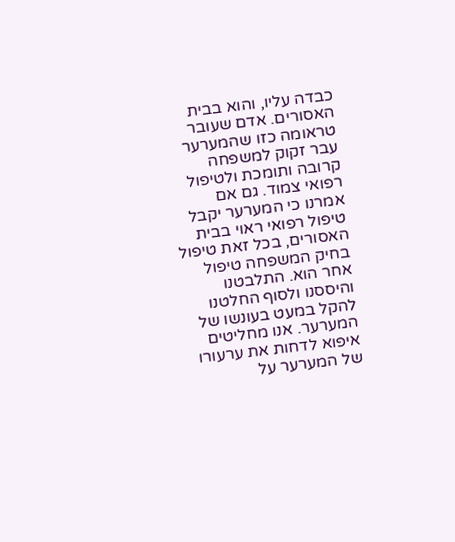כבדה עליו, והוא בבית האסורים. אדם שעובר טראומה כזו שהמערער עבר זקוק למשפחה קרובה ותומכת ולטיפול רפואי צמוד. גם אם אמרנו כי המערער יקבל טיפול רפואי ראוי בבית האסורים, בכל זאת טיפול בחיק המשפחה טיפול אחר הוא. התלבטנו והיססנו ולסוף החלטנו להקל במעט בעונשו של המערער. אנו מחליטים איפוא לדחות את ערעורו של המערער על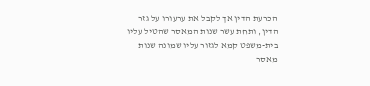הכרעת הדין אך לקבל את ערעורו על גזר הדין, ותחת עשר שנות המאסר שהטיל עליו בית-משפט קמא לגזור עליו שמונה שנות מאסר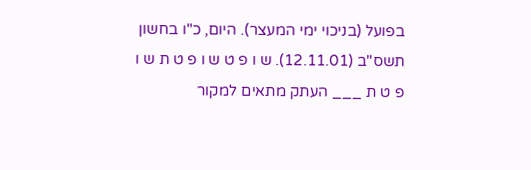בפועל (בניכוי ימי המעצר). היום, כ"ו בחשון תשס"ב (12.11.01). ש ו פ ט ש ו פ ט ת ש ו פ ט ת ___ העתק מתאים למקור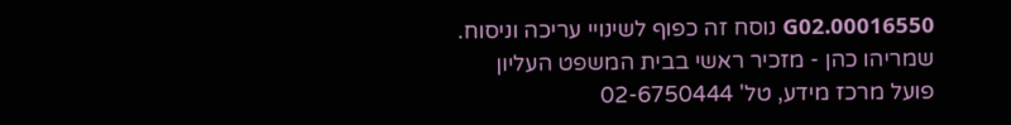00016550.G02 נוסח זה כפוף לשינויי עריכה וניסוח. שמריהו כהן - מזכיר ראשי בבית המשפט העליון פועל מרכז מידע, טל' 02-6750444